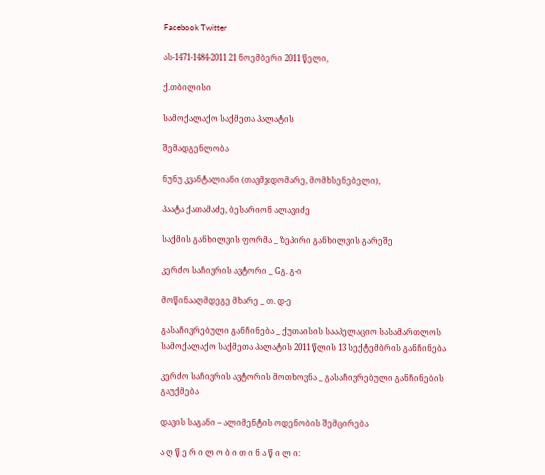Facebook Twitter

ას-1471-1484-2011 21 ნოემბერი 2011 წელი,

ქ.თბილისი

სამოქალაქო საქმეთა პალატის

შემადგენლობა

ნუნუ კვანტალიანი (თავმჯდომარე, მომხსენებელი),

პაატა ქათამაძე, ბესარიონ ალავიძე

საქმის განხილვის ფორმა _ ზეპირი განხილვის გარეშე

კერძო საჩივრის ავტორი _ Gგ. გ-ი

მოწინააღმდეგე მხარე _ თ. დ-ე

გასაჩივრებული განჩინება _ ქუთაისის სააპელაციო სასამართლოს სამოქალაქო საქმეთა პალატის 2011 წლის 13 სექტემბრის განჩინება

კერძო საჩივრის ავტორის მოთხოვნა _ გასაჩივრებული განჩინების გაუქმება

დავის საგანი – ალიმენტის ოდენობის შემცირება

ა ღ წ ე რ ი ლ ო ბ ი თ ი ნ ა წ ი ლ ი: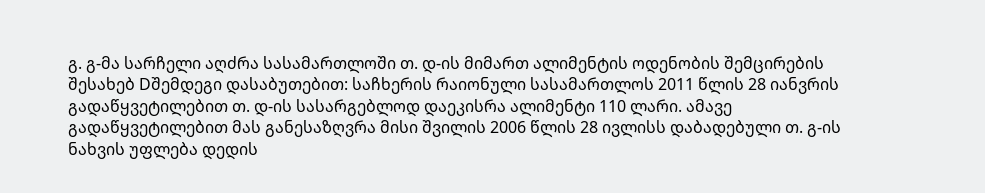გ. გ-მა სარჩელი აღძრა სასამართლოში თ. დ-ის მიმართ ალიმენტის ოდენობის შემცირების შესახებ Dშემდეგი დასაბუთებით: საჩხერის რაიონული სასამართლოს 2011 წლის 28 იანვრის გადაწყვეტილებით თ. დ-ის სასარგებლოდ დაეკისრა ალიმენტი 110 ლარი. ამავე გადაწყვეტილებით მას განესაზღვრა მისი შვილის 2006 წლის 28 ივლისს დაბადებული თ. გ-ის ნახვის უფლება დედის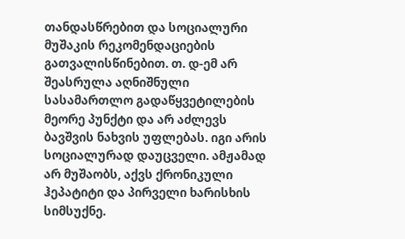თანდასწრებით და სოციალური მუშაკის რეკომენდაციების გათვალისწინებით. თ. დ-ემ არ შეასრულა აღნიშნული სასამართლო გადაწყვეტილების მეორე პუნქტი და არ აძლევს ბავშვის ნახვის უფლებას. იგი არის სოციალურად დაუცველი. ამჟამად არ მუშაობს, აქვს ქრონიკული ჰეპატიტი და პირველი ხარისხის სიმსუქნე.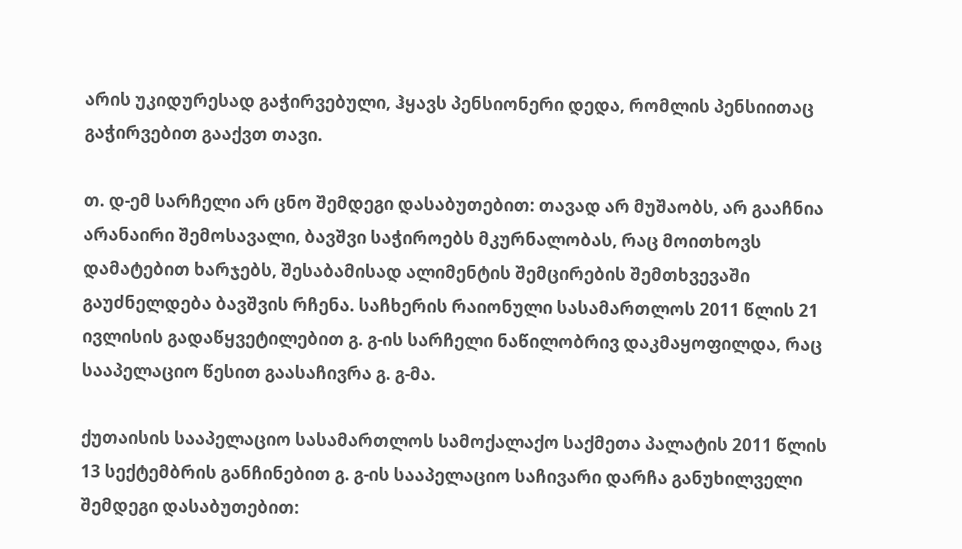არის უკიდურესად გაჭირვებული, ჰყავს პენსიონერი დედა, რომლის პენსიითაც გაჭირვებით გააქვთ თავი.

თ. დ-ემ სარჩელი არ ცნო შემდეგი დასაბუთებით: თავად არ მუშაობს, არ გააჩნია არანაირი შემოსავალი, ბავშვი საჭიროებს მკურნალობას, რაც მოითხოვს დამატებით ხარჯებს, შესაბამისად ალიმენტის შემცირების შემთხვევაში გაუძნელდება ბავშვის რჩენა. საჩხერის რაიონული სასამართლოს 2011 წლის 21 ივლისის გადაწყვეტილებით გ. გ-ის სარჩელი ნაწილობრივ დაკმაყოფილდა, რაც სააპელაციო წესით გაასაჩივრა გ. გ-მა.

ქუთაისის სააპელაციო სასამართლოს სამოქალაქო საქმეთა პალატის 2011 წლის 13 სექტემბრის განჩინებით გ. გ-ის სააპელაციო საჩივარი დარჩა განუხილველი შემდეგი დასაბუთებით: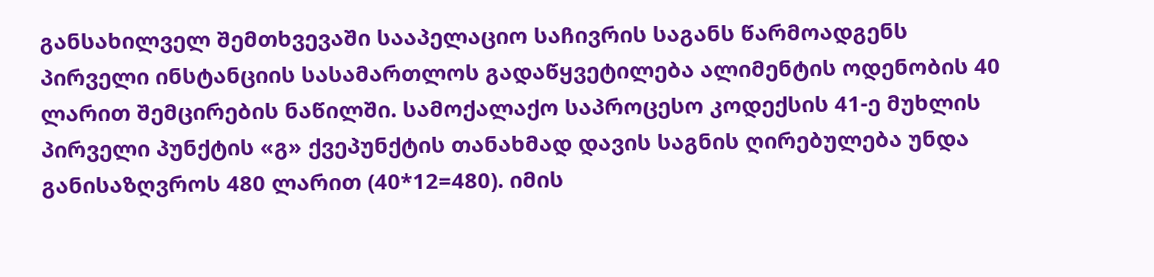განსახილველ შემთხვევაში სააპელაციო საჩივრის საგანს წარმოადგენს პირველი ინსტანციის სასამართლოს გადაწყვეტილება ალიმენტის ოდენობის 40 ლარით შემცირების ნაწილში. სამოქალაქო საპროცესო კოდექსის 41-ე მუხლის პირველი პუნქტის «გ» ქვეპუნქტის თანახმად დავის საგნის ღირებულება უნდა განისაზღვროს 480 ლარით (40*12=480). იმის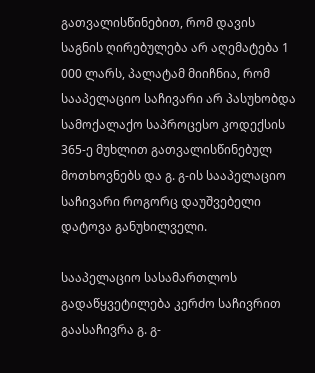გათვალისწინებით, რომ დავის საგნის ღირებულება არ აღემატება 1 000 ლარს, პალატამ მიიჩნია, რომ სააპელაციო საჩივარი არ პასუხობდა სამოქალაქო საპროცესო კოდექსის 365-ე მუხლით გათვალისწინებულ მოთხოვნებს და გ. გ-ის სააპელაციო საჩივარი როგორც დაუშვებელი დატოვა განუხილველი.

სააპელაციო სასამართლოს გადაწყვეტილება კერძო საჩივრით გაასაჩივრა გ. გ-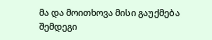მა და მოითხოვა მისი გაუქმება შემდეგი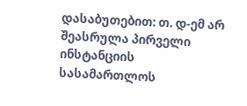დასაბუთებით: თ. დ-ემ არ შეასრულა პირველი ინსტანციის სასამართლოს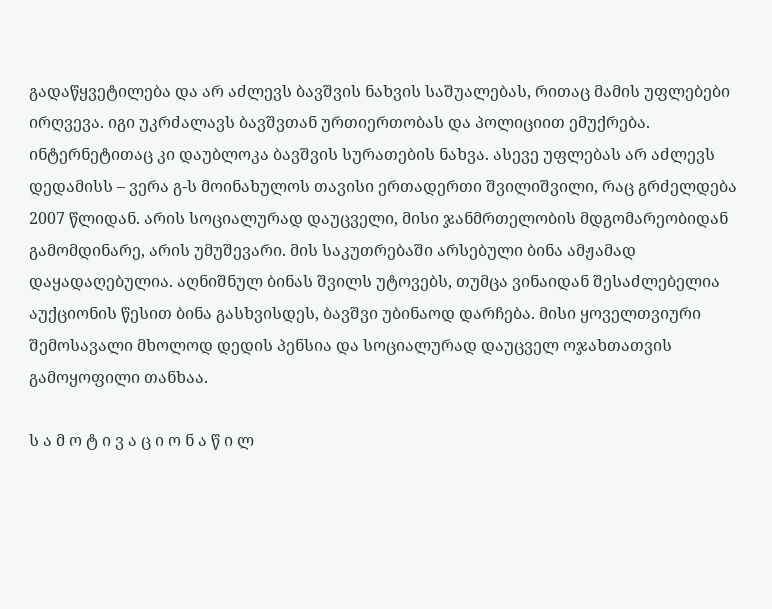გადაწყვეტილება და არ აძლევს ბავშვის ნახვის საშუალებას, რითაც მამის უფლებები ირღვევა. იგი უკრძალავს ბავშვთან ურთიერთობას და პოლიციით ემუქრება. ინტერნეტითაც კი დაუბლოკა ბავშვის სურათების ნახვა. ასევე უფლებას არ აძლევს დედამისს – ვერა გ-ს მოინახულოს თავისი ერთადერთი შვილიშვილი, რაც გრძელდება 2007 წლიდან. არის სოციალურად დაუცველი, მისი ჯანმრთელობის მდგომარეობიდან გამომდინარე, არის უმუშევარი. მის საკუთრებაში არსებული ბინა ამჟამად დაყადაღებულია. აღნიშნულ ბინას შვილს უტოვებს, თუმცა ვინაიდან შესაძლებელია აუქციონის წესით ბინა გასხვისდეს, ბავშვი უბინაოდ დარჩება. მისი ყოველთვიური შემოსავალი მხოლოდ დედის პენსია და სოციალურად დაუცველ ოჯახთათვის გამოყოფილი თანხაა.

ს ა მ ო ტ ი ვ ა ც ი ო ნ ა წ ი ლ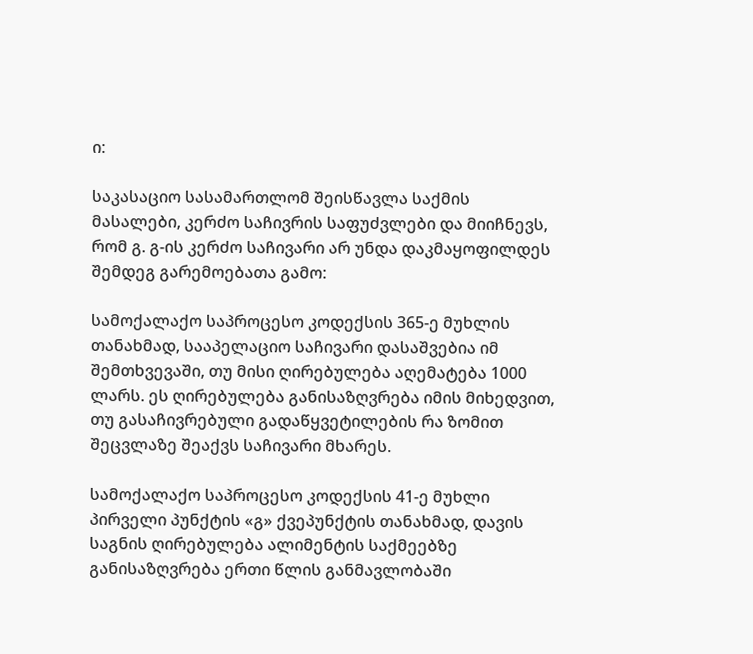ი:

საკასაციო სასამართლომ შეისწავლა საქმის მასალები, კერძო საჩივრის საფუძვლები და მიიჩნევს, რომ გ. გ-ის კერძო საჩივარი არ უნდა დაკმაყოფილდეს შემდეგ გარემოებათა გამო:

სამოქალაქო საპროცესო კოდექსის 365-ე მუხლის თანახმად, სააპელაციო საჩივარი დასაშვებია იმ შემთხვევაში, თუ მისი ღირებულება აღემატება 1000 ლარს. ეს ღირებულება განისაზღვრება იმის მიხედვით, თუ გასაჩივრებული გადაწყვეტილების რა ზომით შეცვლაზე შეაქვს საჩივარი მხარეს.

სამოქალაქო საპროცესო კოდექსის 41-ე მუხლი პირველი პუნქტის «გ» ქვეპუნქტის თანახმად, დავის საგნის ღირებულება ალიმენტის საქმეებზე განისაზღვრება ერთი წლის განმავლობაში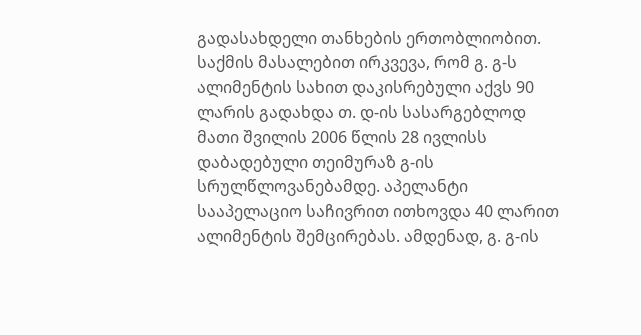გადასახდელი თანხების ერთობლიობით. საქმის მასალებით ირკვევა, რომ გ. გ-ს ალიმენტის სახით დაკისრებული აქვს 90 ლარის გადახდა თ. დ-ის სასარგებლოდ მათი შვილის 2006 წლის 28 ივლისს დაბადებული თეიმურაზ გ-ის სრულწლოვანებამდე. აპელანტი სააპელაციო საჩივრით ითხოვდა 40 ლარით ალიმენტის შემცირებას. ამდენად, გ. გ-ის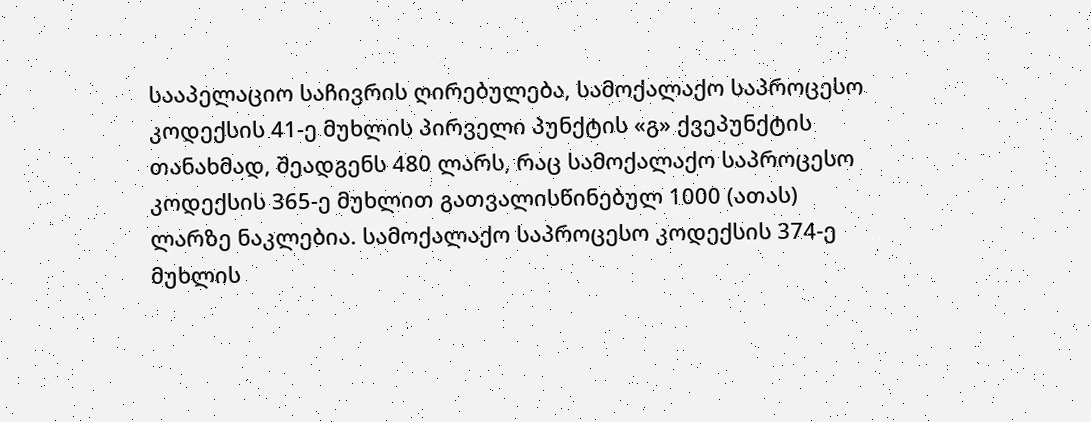სააპელაციო საჩივრის ღირებულება, სამოქალაქო საპროცესო კოდექსის 41-ე მუხლის პირველი პუნქტის «გ» ქვეპუნქტის თანახმად, შეადგენს 480 ლარს, რაც სამოქალაქო საპროცესო კოდექსის 365-ე მუხლით გათვალისწინებულ 1000 (ათას) ლარზე ნაკლებია. სამოქალაქო საპროცესო კოდექსის 374-ე მუხლის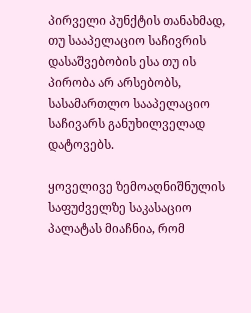პირველი პუნქტის თანახმად, თუ სააპელაციო საჩივრის დასაშვებობის ესა თუ ის პირობა არ არსებობს, სასამართლო სააპელაციო საჩივარს განუხილველად დატოვებს.

ყოველივე ზემოაღნიშნულის საფუძველზე საკასაციო პალატას მიაჩნია, რომ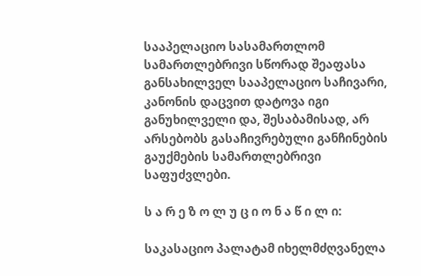სააპელაციო სასამართლომ სამართლებრივი სწორად შეაფასა განსახილველ სააპელაციო საჩივარი, კანონის დაცვით დატოვა იგი განუხილველი და, შესაბამისად, არ არსებობს გასაჩივრებული განჩინების გაუქმების სამართლებრივი საფუძვლები.

ს ა რ ე ზ ო ლ უ ც ი ო ნ ა წ ი ლ ი:

საკასაციო პალატამ იხელმძღვანელა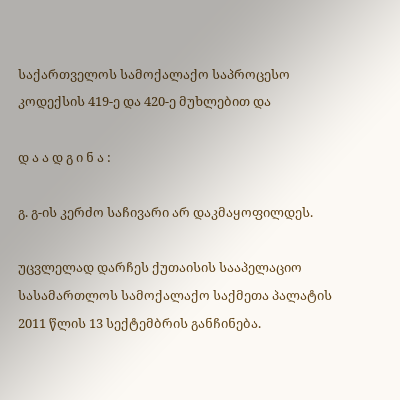საქართველოს სამოქალაქო საპროცესო კოდექსის 419-ე და 420-ე მუხლებით და

დ ა ა დ გ ი ნ ა :

გ. გ-ის კერძო საჩივარი არ დაკმაყოფილდეს.

უცვლელად დარჩეს ქუთაისის სააპელაციო სასამართლოს სამოქალაქო საქმეთა პალატის 2011 წლის 13 სექტემბრის განჩინება.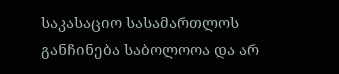საკასაციო სასამართლოს განჩინება საბოლოოა და არ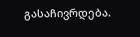გასაჩივრდება.